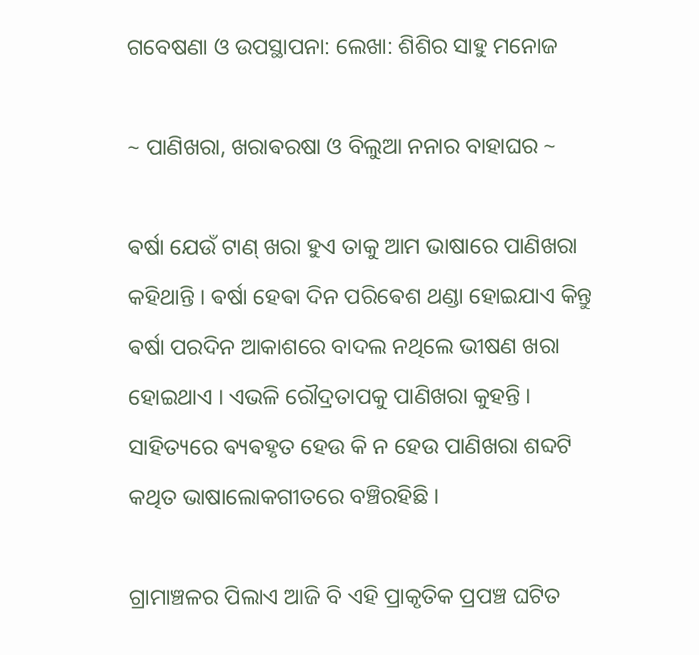ଗବେଷଣା ଓ ଉପସ୍ଥାପନା: ଲେଖା: ଶିଶିର ସାହୁ ମନୋଜ

~ ପାଣିଖରା, ଖରାଵରଷା ଓ ବିଲୁଆ ନନାର ବାହାଘର ~

ଵର୍ଷା ଯେଉଁ ଟାଣ୍ ଖରା ହୁଏ ତାକୁ ଆମ ଭାଷାରେ ପାଣିଖରା କହିଥାନ୍ତି । ଵର୍ଷା ହେଵା ଦିନ ପରିଵେଶ ଥଣ୍ଡା ହୋଇଯାଏ କିନ୍ତୁ ଵର୍ଷା ପରଦିନ ଆକାଶରେ ବାଦଲ ନଥିଲେ ଭୀଷଣ ଖରା ହୋଇଥାଏ । ଏଭଳି ରୌଦ୍ରତାପକୁ ପାଣିଖରା କୁହନ୍ତି । ସାହିତ୍ୟରେ ଵ୍ୟଵହୃତ ହେଉ କି ନ ହେଉ ପାଣିଖରା ଶବ୍ଦଟି କଥିତ ଭାଷାଲୋକଗୀତରେ ବଞ୍ଚିରହିଛି ।

ଗ୍ରାମାଞ୍ଚଳର ପିଲାଏ ଆଜି ବି ଏହି ପ୍ରାକୃତିକ ପ୍ରପଞ୍ଚ ଘଟିତ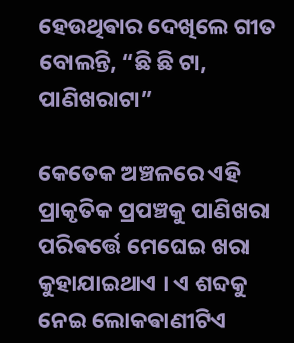ହେଉଥିଵାର ଦେଖିଲେ ଗୀତ ବୋଲନ୍ତି, “ଛି ଛି ଟା, ପାଣିଖରାଟା”

କେତେକ ଅଞ୍ଚଳରେ ଏହି ପ୍ରାକୃତିକ ପ୍ରପଞ୍ଚକୁ ପାଣିଖରା ପରିଵର୍ତ୍ତେ ମେଘେଇ ଖରା କୁହାଯାଇଥାଏ । ଏ ଶବ୍ଦକୁ ନେଇ ଲୋକଵାଣୀଟିଏ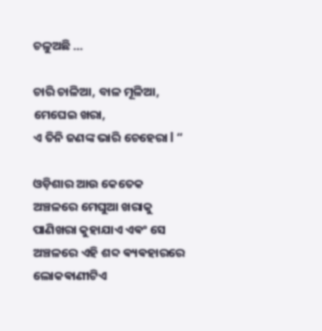ଚଳୁଅଛି …

ଚାରି ଚାଳିଆ, ବାଳ ମୂଳିଆ, ମେଘେଇ ଖରା,
ଏ ତିନି ଜଣଙ୍କ ଭାରି ଚେହେରା l “

ଓଡ଼ିଶାର ଆଉ କେତେକ ଅଞ୍ଚଳରେ ମେଘୁଆ ଖରାକୁ ପାଣିଖରା କୁହାଯାଏ ଏଵଂ ସେ ଅଞ୍ଚଳରେ ଏହି ଶବ୍ଦ ଵ୍ୟଵହାରରେ ଲୋକଵାଣୀଟିଏ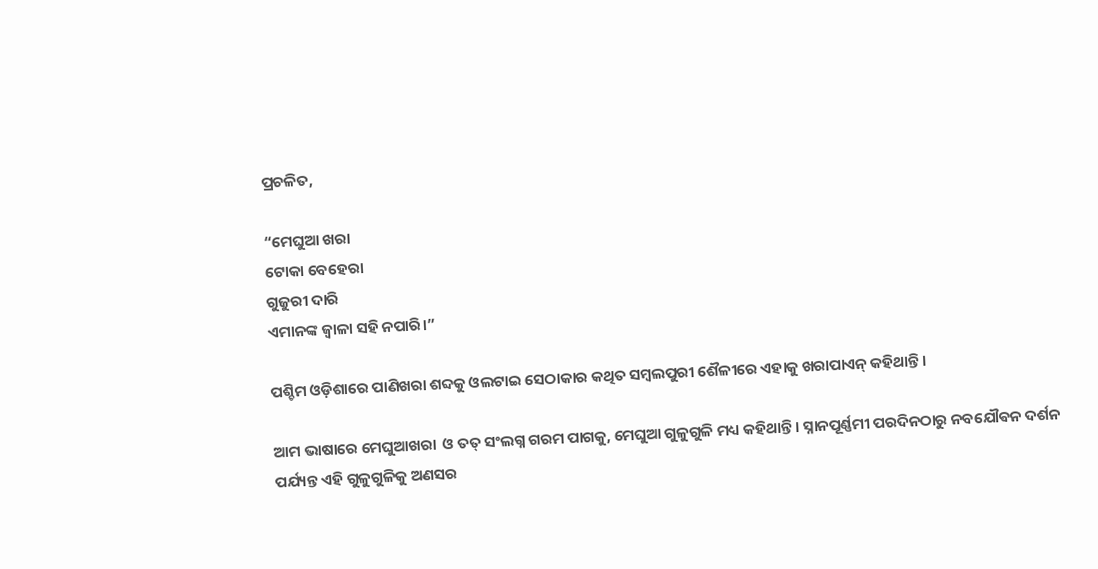ପ୍ରଚଳିତ,

“ମେଘୁଆ ଖରା
ଟୋକା ବେହେରା
ଗୁଜୁରୀ ଦାରି
ଏମାନଙ୍କ ଜ୍ୱାଳା ସହି ନପାରି।”

ପଶ୍ଚିମ ଓଡ଼ିଶାରେ ପାଣିଖରା ଶବ୍ଦକୁ ଓଲଟାଇ ସେଠାକାର କଥିତ ସମ୍ବଲପୁରୀ ଶୈଳୀରେ ଏହାକୁ ଖରାପାଏନ୍ କହିଥାନ୍ତି ।

ଆମ ଭାଷାରେ ମେଘୁଆଖରା  ଓ ତତ୍ ସଂଲଗ୍ନ ଗରମ ପାଗକୁ, ମେଘୁଆ ଗୁଳୁଗୁଳି ମଧ୍ୟ କହିଥାନ୍ତି । ସ୍ନାନପୂର୍ଣ୍ଣମୀ ପରଦିନଠାରୁ ନବଯୌଵନ ଦର୍ଶନ ପର୍ଯ୍ୟନ୍ତ ଏହି ଗୁଳୁଗୁଳିକୁ ଅଣସର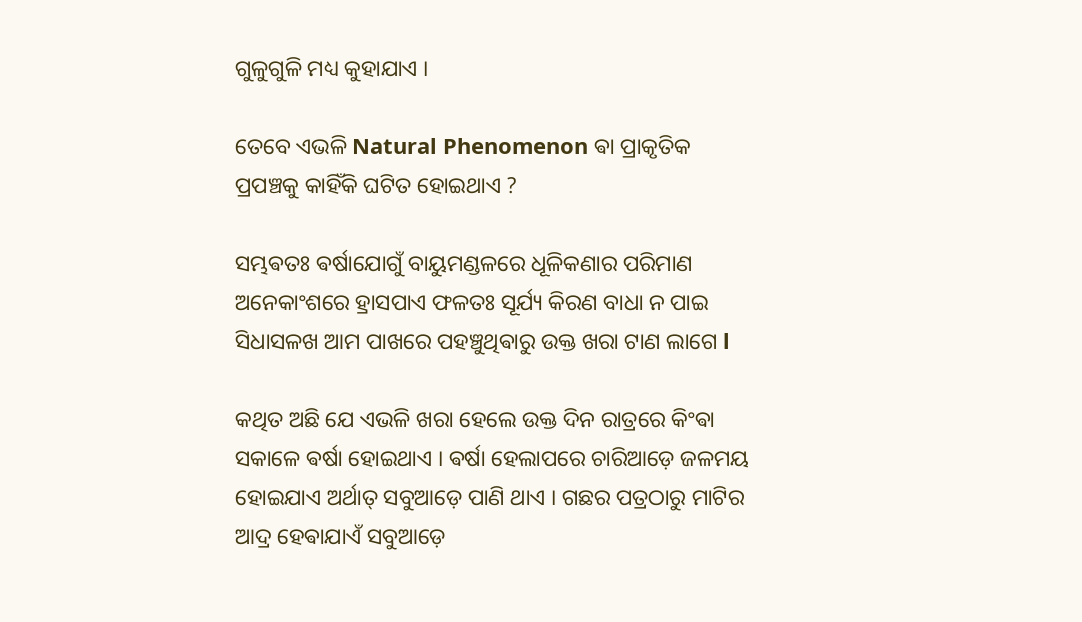ଗୁଳୁଗୁଳି ମଧ୍ୟ କୁହାଯାଏ ।

ତେବେ ଏଭଳି Natural Phenomenon ଵା ପ୍ରାକୃତିକ ପ୍ରପଞ୍ଚକୁ କାହିଁକି ଘଟିତ ହୋଇଥାଏ ?

ସମ୍ଭଵତଃ ଵର୍ଷାଯୋଗୁଁ ବାୟୁମଣ୍ଡଳରେ ଧୂଳିକଣାର ପରିମାଣ ଅନେକାଂଶରେ ହ୍ରାସପାଏ ଫଳତଃ ସୂର୍ଯ୍ୟ କିରଣ ବାଧା ନ ପାଇ ସିଧାସଳଖ ଆମ ପାଖରେ ପହଞ୍ଚୁଥିଵାରୁ ଉକ୍ତ ଖରା ଟାଣ ଲାଗେ l

କଥିତ ଅଛି ଯେ ଏଭଳି ଖରା ହେଲେ ଉକ୍ତ ଦିନ ରାତ୍ରରେ କିଂଵା ସକାଳେ ଵର୍ଷା ହୋଇଥାଏ । ଵର୍ଷା ହେଲାପରେ ଚାରିଆଡ଼େ ଜଳମୟ ହୋଇଯାଏ ଅର୍ଥାତ୍ ସବୁଆଡ଼େ ପାଣି ଥାଏ । ଗଛର ପତ୍ରଠାରୁ ମାଟିର ଆଦ୍ର ହେଵାଯାଏଁ ସବୁଆଡ଼େ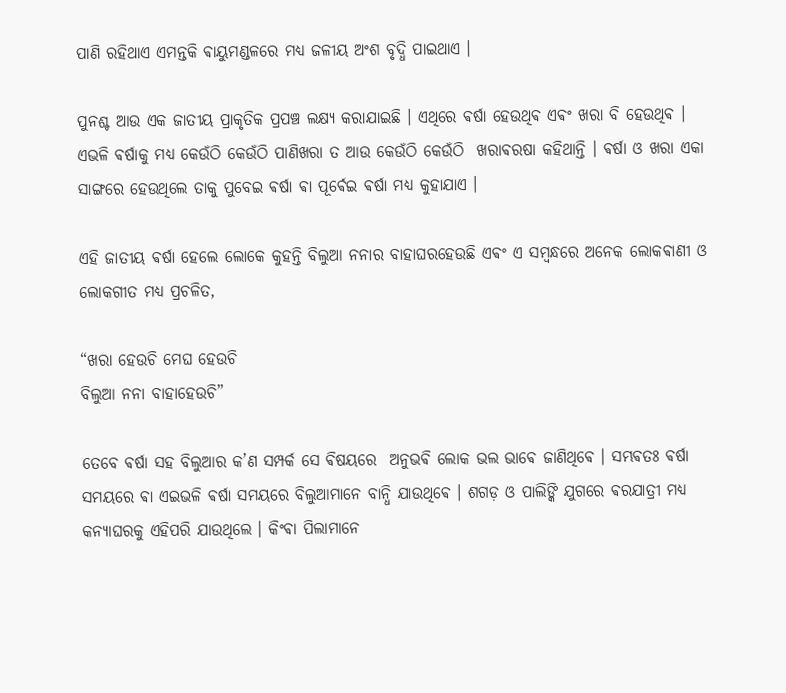ପାଣି ରହିଥାଏ ଏମନ୍ତକି ଵାୟୁମଣ୍ଡଳରେ ମଧ୍ୟ ଜଳୀୟ ଅଂଶ ବୃଦ୍ଧି ପାଇଥାଏ ।

ପୁନଶ୍ଚ ଆଉ ଏକ ଜାତୀୟ ପ୍ରାକୃତିକ ପ୍ରପଞ୍ଚ ଲକ୍ଷ୍ୟ କରାଯାଇଛି । ଏଥିରେ ଵର୍ଷା ହେଉଥିଵ ଏଵଂ ଖରା ବି ହେଉଥିଵ । ଏଭଳି ଵର୍ଷାକୁ ମଧ୍ୟ କେଉଁଠି କେଉଁଠି ପାଣିଖରା ତ ଆଉ କେଉଁଠି କେଉଁଠି  ଖରାଵରଷା କହିଥାନ୍ତି । ଵର୍ଷା ଓ ଖରା ଏକା ସାଙ୍ଗରେ ହେଉଥିଲେ ତାକୁ ପୁବେଇ ଵର୍ଷା ଵା ପୂର୍ଵେଇ ଵର୍ଷା ମଧ୍ୟ କୁହାଯାଏ ।

ଏହି ଜାତୀୟ ଵର୍ଷା ହେଲେ ଲୋକେ କୁହନ୍ତି ବିଲୁଆ ନନାର ବାହାଘରହେଉଛି ଏଵଂ ଏ ସମ୍ବନ୍ଧରେ ଅନେକ ଲୋକଵାଣୀ ଓ ଲୋକଗୀତ ମଧ୍ୟ ପ୍ରଚଳିତ,

“ଖରା ହେଉଚି ମେଘ ହେଉଚି
ବିଲୁଆ ନନା ବାହାହେଉଚି”

ତେବେ ଵର୍ଷା ସହ ବିଲୁଆର କ’ଣ ସମ୍ପର୍କ ସେ ଵିଷୟରେ  ଅନୁଭଵି ଲୋକ ଭଲ ଭାଵେ ଜାଣିଥିଵେ । ସମ୍ଭଵତଃ ଵର୍ଷା ସମୟରେ ଵା ଏଇଭଳି ଵର୍ଷା ସମୟରେ ବିଲୁଆମାନେ ବାନ୍ଧି ଯାଉଥିଵେ । ଶଗଡ଼ ଓ ପାଲିଙ୍କି ଯୁଗରେ ଵରଯାତ୍ରୀ ମଧ୍ୟ କନ୍ୟାଘରକୁ ଏହିପରି ଯାଉଥିଲେ । କିଂଵା ପିଲାମାନେ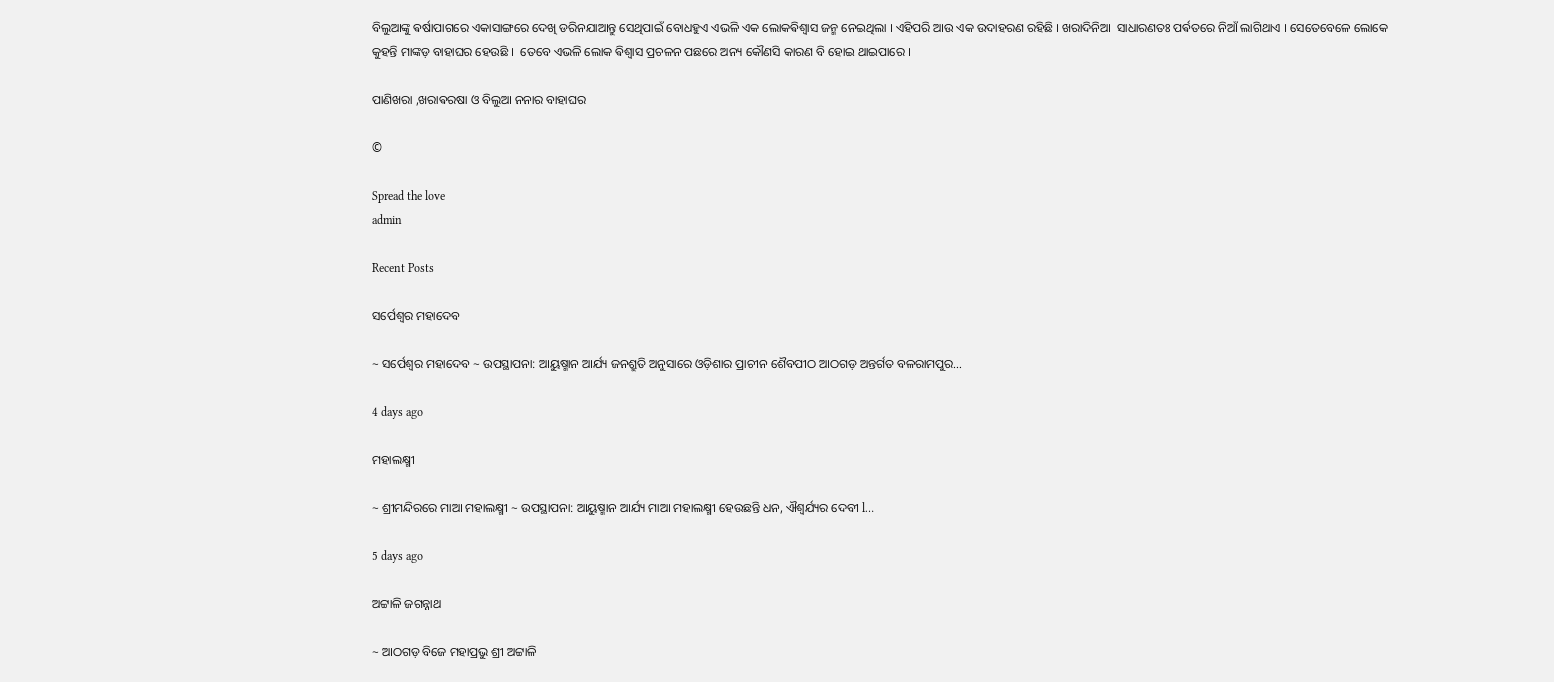ବିଲୁଆଙ୍କୁ ଵର୍ଷାପାଗରେ ଏକାସାଙ୍ଗରେ ଦେଖି ଡରିନଯାଆନ୍ତୁ ସେଥିପାଇଁ ବୋଧହୁଏ ଏଭଳି ଏକ ଲୋକଵିଶ୍ଵାସ ଜନ୍ମ ନେଇଥିଲା । ଏହିପରି ଆଉ ଏକ ଉଦାହରଣ ରହିଛି । ଖରାଦିନିଆ  ସାଧାରଣତଃ ପର୍ଵତରେ ନିଆଁ ଲାଗିଥାଏ । ସେତେବେଳେ ଲୋକେ କୁହନ୍ତି ମାଙ୍କଡ଼ ବାହାଘର ହେଉଛି ।  ତେବେ ଏଭଳି ଲୋକ ଵିଶ୍ଵାସ ପ୍ରଚଳନ ପଛରେ ଅନ୍ୟ କୌଣସି କାରଣ ବି ହୋଇ ଥାଇପାରେ ।

ପାଣିଖରା ,ଖରାଵରଷା ଓ ବିଲୁଆ ନନାର ବାହାଘର

©

Spread the love
admin

Recent Posts

ସର୍ପେଶ୍ୱର ମହାଦେବ

~ ସର୍ପେଶ୍ୱର ମହାଦେବ ~ ଉପସ୍ଥାପନା: ଆୟୁଷ୍ମାନ ଆର୍ଯ୍ୟ ଜନଶ୍ରୁତି ଅନୁସାରେ ଓଡ଼ିଶାର ପ୍ରାଚୀନ ଶୈବପୀଠ ଆଠଗଡ଼ ଅନ୍ତର୍ଗତ ବଳରାମପୁର…

4 days ago

ମହାଲକ୍ଷ୍ମୀ

~ ଶ୍ରୀମନ୍ଦିରରେ ମାଆ ମହାଲକ୍ଷ୍ମୀ ~ ଉପସ୍ଥାପନା: ଆୟୁଷ୍ମାନ ଆର୍ଯ୍ୟ ମାଆ ମହାଲକ୍ଷ୍ମୀ ହେଉଛନ୍ତି ଧନ, ଐଶ୍ୱର୍ଯ୍ୟର ଦେବୀ l…

5 days ago

ଅଟ୍ଟାଳି ଜଗନ୍ନାଥ

~ ଆଠଗଡ଼ ବିଜେ ମହାପ୍ରଭୁ ଶ୍ରୀ ଅଟ୍ଟାଳି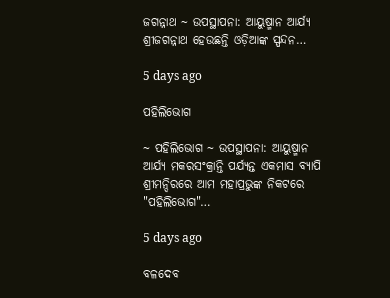ଜଗନ୍ନାଥ ~ ଉପସ୍ଥାପନା: ଆୟୁଷ୍ମାନ ଆର୍ଯ୍ୟ ଶ୍ରୀଜଗନ୍ନାଥ ହେଉଛନ୍ତି ଓଡ଼ିଆଙ୍କ ସ୍ପନ୍ଦନ…

5 days ago

ପହିଲିଭୋଗ

~ ପହିଲିଭୋଗ ~ ଉପସ୍ଥାପନା: ଆୟୁଷ୍ମାନ ଆର୍ଯ୍ୟ ମକରସଂକ୍ରାନ୍ତି ପର୍ଯ୍ୟନ୍ତ ଏକମାସ ବ୍ୟାପି ଶ୍ରୀମନ୍ଦିରରେ ଆମ ମହାପ୍ରଭୁଙ୍କ ନିକଟରେ "ପହିଲିଭୋଗ"…

5 days ago

ବଳଦେବ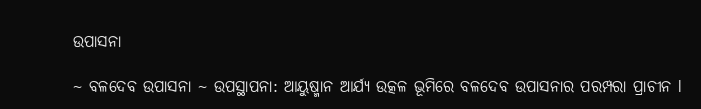ଉପାସନା

~ ବଳଦେବ ଉପାସନା ~ ଉପସ୍ଥାପନା: ଆୟୁଷ୍ମାନ ଆର୍ଯ୍ୟ ଉତ୍କଳ ଭୂମିରେ ବଳଦେବ ଉପାସନାର ପରମ୍ପରା ପ୍ରାଚୀନ l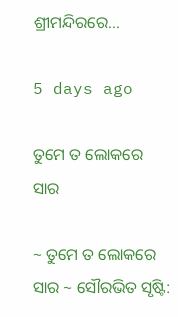ଶ୍ରୀମନ୍ଦିରରେ…

5 days ago

ତୁମେ ତ ଲୋକରେ ସାର

~ ତୁମେ ତ ଲୋକରେ ସାର ~ ସୌରଭିତ ସୃଷ୍ଟି: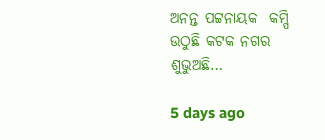ଅନନ୍ତ ପଟ୍ଟନାୟକ  କମ୍ପି ଉଠୁଛି କଟକ ନଗର ଶୁଭୁଅଛି…

5 days ago